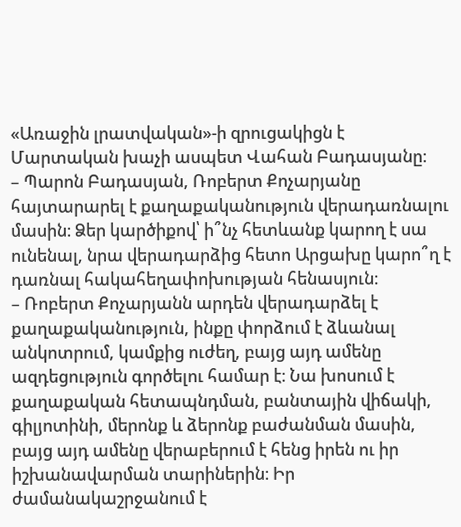«Առաջին լրատվական»-ի զրուցակիցն է Մարտական խաչի ասպետ Վահան Բադասյանը։
– Պարոն Բադասյան, Ռոբերտ Քոչարյանը հայտարարել է քաղաքականություն վերադառնալու մասին։ Ձեր կարծիքով՝ ի՞նչ հետևանք կարող է սա ունենալ, նրա վերադարձից հետո Արցախը կարո՞ղ է դառնալ հակահեղափոխության հենասյուն։
– Ռոբերտ Քոչարյանն արդեն վերադարձել է քաղաքականություն, ինքը փորձում է ձևանալ անկոտրում, կամքից ուժեղ, բայց այդ ամենը ազդեցություն գործելու համար է։ Նա խոսում է քաղաքական հետապնդման, բանտային վիճակի, գիլյոտինի, մերոնք և ձերոնք բաժանման մասին, բայց այդ ամենը վերաբերում է հենց իրեն ու իր իշխանավարման տարիներին։ Իր ժամանակաշրջանում է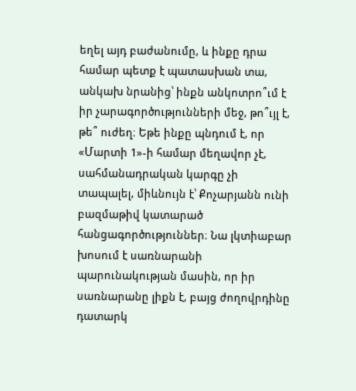եղել այդ բաժանումը, և ինքը դրա համար պետք է պատասխան տա, անկախ նրանից՝ ինքն անկոտրո՞ւմ է իր չարագործությունների մեջ, թո՞ւյլ է, թե՞ ուժեղ։ Եթե ինքը պնդում է, որ «Մարտի 1»-ի համար մեղավոր չէ, սահմանադրական կարգը չի տապալել, միևնույն է՝ Քոչարյանն ունի բազմաթիվ կատարած հանցագործություններ։ Նա լկտիաբար խոսում է սառնարանի պարունակության մասին, որ իր սառնարանը լիքն է, բայց ժողովրդինը դատարկ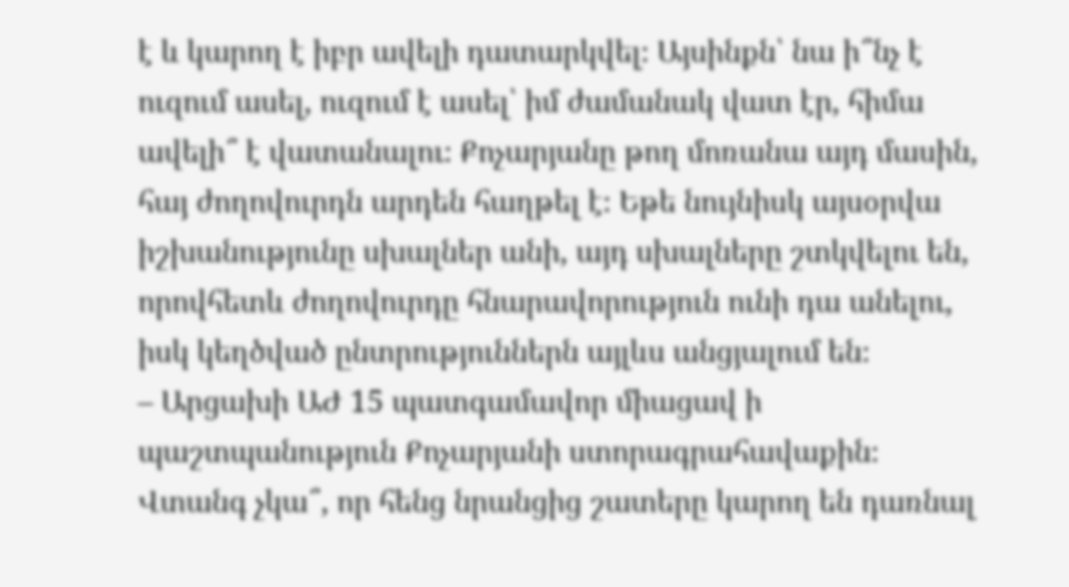է և կարող է իբր ավելի դատարկվել։ Այսինքն՝ նա ի՞նչ է ուզում ասել, ուզում է ասել՝ իմ ժամանակ վատ էր, հիմա ավելի՞ է վատանալու։ Քոչարյանը թող մոռանա այդ մասին, հայ ժողովուրդն արդեն հաղթել է։ Եթե նույնիսկ այսօրվա իշխանությունը սխալներ անի, այդ սխալները շտկվելու են, որովհետև ժողովուրդը հնարավորություն ունի դա անելու, իսկ կեղծված ընտրություններն այլևս անցյալում են։
– Արցախի ԱԺ 15 պատգամավոր միացավ ի պաշտպանություն Քոչարյանի ստորագրահավաքին։ Վտանգ չկա՞, որ հենց նրանցից շատերը կարող են դառնալ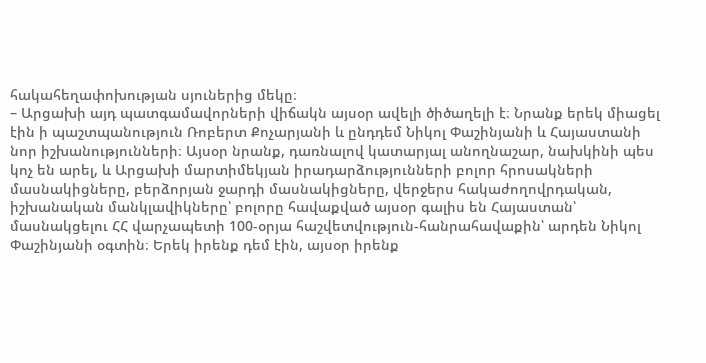հակահեղափոխության սյուներից մեկը։
– Արցախի այդ պատգամավորների վիճակն այսօր ավելի ծիծաղելի է։ Նրանք երեկ միացել էին ի պաշտպանություն Ռոբերտ Քոչարյանի և ընդդեմ Նիկոլ Փաշինյանի և Հայաստանի նոր իշխանությունների։ Այսօր նրանք, դառնալով կատարյալ անողնաշար, նախկինի պես կոչ են արել, և Արցախի մարտիմեկյան իրադարձությունների բոլոր հրոսակների մասնակիցները, բերձորյան ջարդի մասնակիցները, վերջերս հակաժողովրդական, իշխանական մանկլավիկները՝ բոլորը հավաքված այսօր գալիս են Հայաստան՝ մասնակցելու ՀՀ վարչապետի 100-օրյա հաշվետվություն-հանրահավաքին՝ արդեն Նիկոլ Փաշինյանի օգտին։ Երեկ իրենք դեմ էին, այսօր իրենք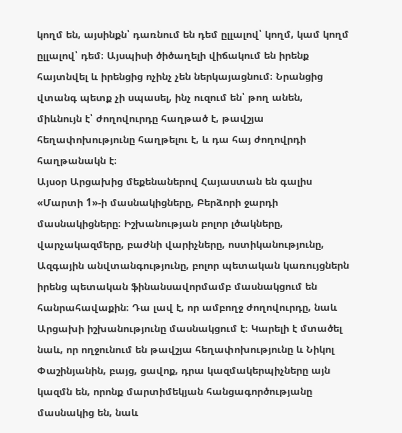կողմ են, այսինքն՝ դառնում են դեմ ըլլալով՝ կողմ, կամ կողմ ըլլալով՝ դեմ։ Այսպիսի ծիծաղելի վիճակում են իրենք հայտնվել և իրենցից ոչինչ չեն ներկայացնում։ Նրանցից վտանգ պետք չի սպասել, ինչ ուզում են՝ թող անեն, միևնույն է՝ ժողովուրդը հաղթած է, թավշյա հեղափոխությունը հաղթելու է, և դա հայ ժողովրդի հաղթանակն է։
Այսօր Արցախից մեքենաներով Հայաստան են գալիս «Մարտի 1»-ի մասնակիցները, Բերձորի ջարդի մասնակիցները։ Իշխանության բոլոր լծակները, վարչակազմերը, բաժնի վարիչները, ոստիկանությունը, Ազգային անվտանգությունը, բոլոր պետական կառույցներն իրենց պետական ֆինանսավորմամբ մասնակցում են հանրահավաքին։ Դա լավ է, որ ամբողջ ժողովուրդը, նաև Արցախի իշխանությունը մասնակցում է։ Կարելի է մտածել նաև, որ ողջունում են թավշյա հեղափոխությունը և Նիկոլ Փաշինյանին, բայց, ցավոք, դրա կազմակերպիչները այն կազմն են, որոնք մարտիմեկյան հանցագործությանը մասնակից են, նաև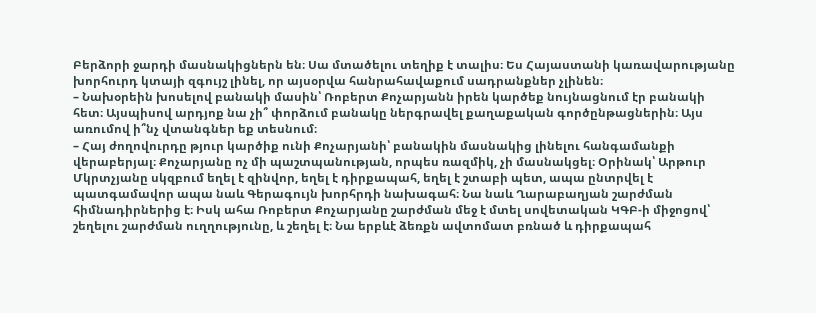Բերձորի ջարդի մասնակիցներն են։ Սա մտածելու տեղիք է տալիս։ Ես Հայաստանի կառավարությանը խորհուրդ կտայի զգույշ լինել, որ այսօրվա հանրահավաքում սադրանքներ չլինեն։
– Նախօրեին խոսելով բանակի մասին՝ Ռոբերտ Քոչարյանն իրեն կարծեք նույնացնում էր բանակի հետ։ Այսպիսով արդյոք նա չի՞ փորձում բանակը ներգրավել քաղաքական գործընթացներին։ Այս առումով ի՞նչ վտանգներ եք տեսնում։
– Հայ ժողովուրդը թյուր կարծիք ունի Քոչարյանի՝ բանակին մասնակից լինելու հանգամանքի վերաբերյալ։ Քոչարյանը ոչ մի պաշտպանության, որպես ռազմիկ, չի մասնակցել։ Օրինակ՝ Արթուր Մկրտչյանը սկզբում եղել է զինվոր, եղել է դիրքապահ, եղել է շտաբի պետ, ապա ընտրվել է պատգամավոր ապա նաև Գերագույն խորհրդի նախագահ։ Նա նաև Ղարաբաղյան շարժման հիմնադիրներից է։ Իսկ ահա Ռոբերտ Քոչարյանը շարժման մեջ է մտել սովետական ԿԳԲ-ի միջոցով՝ շեղելու շարժման ուղղությունը, և շեղել է։ Նա երբևէ ձեռքն ավտոմատ բռնած և դիրքապահ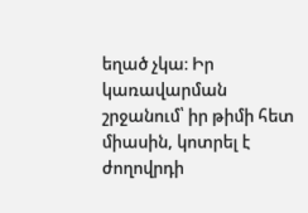եղած չկա։ Իր կառավարման շրջանում՝ իր թիմի հետ միասին, կոտրել է ժողովրդի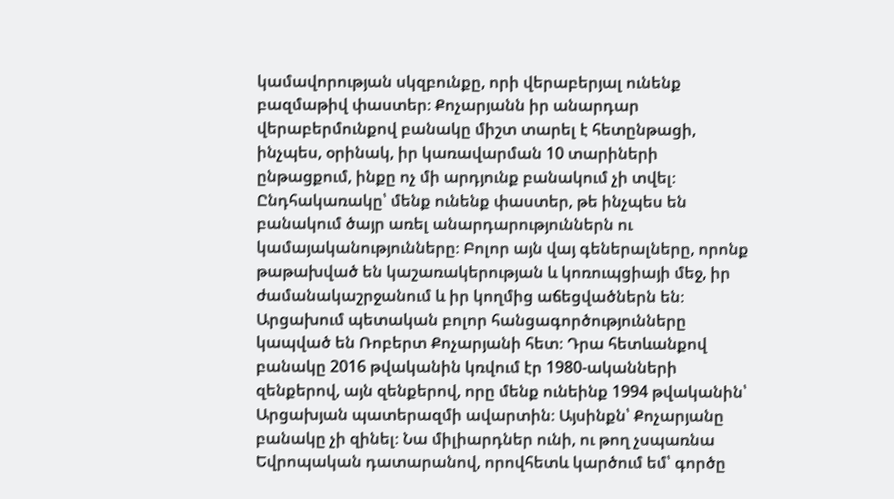կամավորության սկզբունքը, որի վերաբերյալ ունենք բազմաթիվ փաստեր։ Քոչարյանն իր անարդար վերաբերմունքով բանակը միշտ տարել է հետընթացի, ինչպես, օրինակ, իր կառավարման 10 տարիների ընթացքում, ինքը ոչ մի արդյունք բանակում չի տվել։ Ընդհակառակը՝ մենք ունենք փաստեր, թե ինչպես են բանակում ծայր առել անարդարություններն ու կամայականությունները։ Բոլոր այն վայ գեներալները, որոնք թաթախված են կաշառակերության և կոռուպցիայի մեջ, իր ժամանակաշրջանում և իր կողմից աճեցվածներն են։ Արցախում պետական բոլոր հանցագործությունները կապված են Ռոբերտ Քոչարյանի հետ։ Դրա հետևանքով բանակը 2016 թվականին կռվում էր 1980-ականների զենքերով, այն զենքերով, որը մենք ունեինք 1994 թվականին՝ Արցախյան պատերազմի ավարտին։ Այսինքն՝ Քոչարյանը բանակը չի զինել։ Նա միլիարդներ ունի, ու թող չսպառնա Եվրոպական դատարանով, որովհետև կարծում եմ՝ գործը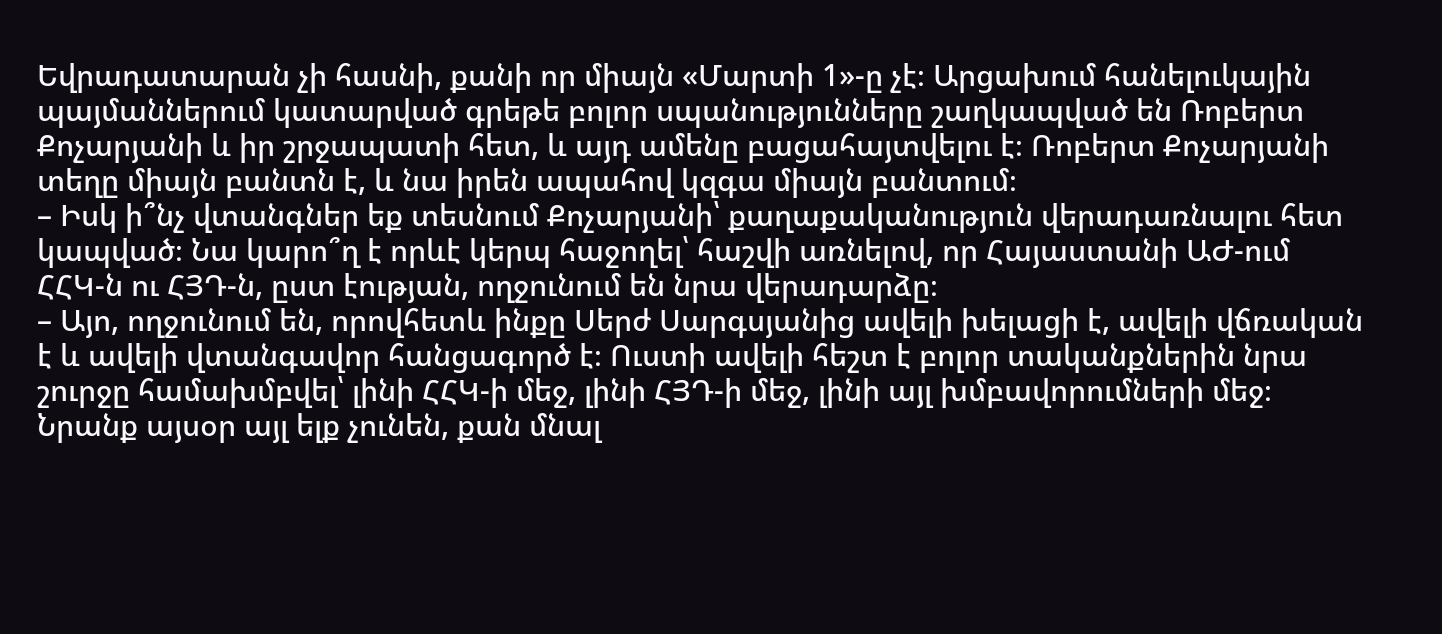Եվրադատարան չի հասնի, քանի որ միայն «Մարտի 1»-ը չէ։ Արցախում հանելուկային պայմաններում կատարված գրեթե բոլոր սպանությունները շաղկապված են Ռոբերտ Քոչարյանի և իր շրջապատի հետ, և այդ ամենը բացահայտվելու է։ Ռոբերտ Քոչարյանի տեղը միայն բանտն է, և նա իրեն ապահով կզգա միայն բանտում։
– Իսկ ի՞նչ վտանգներ եք տեսնում Քոչարյանի՝ քաղաքականություն վերադառնալու հետ կապված։ Նա կարո՞ղ է որևէ կերպ հաջողել՝ հաշվի առնելով, որ Հայաստանի ԱԺ-ում ՀՀԿ-ն ու ՀՅԴ-ն, ըստ էության, ողջունում են նրա վերադարձը։
– Այո, ողջունում են, որովհետև ինքը Սերժ Սարգսյանից ավելի խելացի է, ավելի վճռական է և ավելի վտանգավոր հանցագործ է։ Ուստի ավելի հեշտ է բոլոր տականքներին նրա շուրջը համախմբվել՝ լինի ՀՀԿ-ի մեջ, լինի ՀՅԴ-ի մեջ, լինի այլ խմբավորումների մեջ։ Նրանք այսօր այլ ելք չունեն, քան մնալ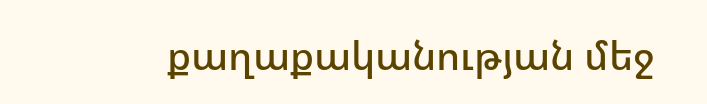քաղաքականության մեջ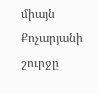միայն Քոչարյանի շուրջը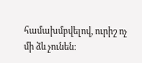համախմբվելով, ուրիշ ոչ մի ձև չունեն։